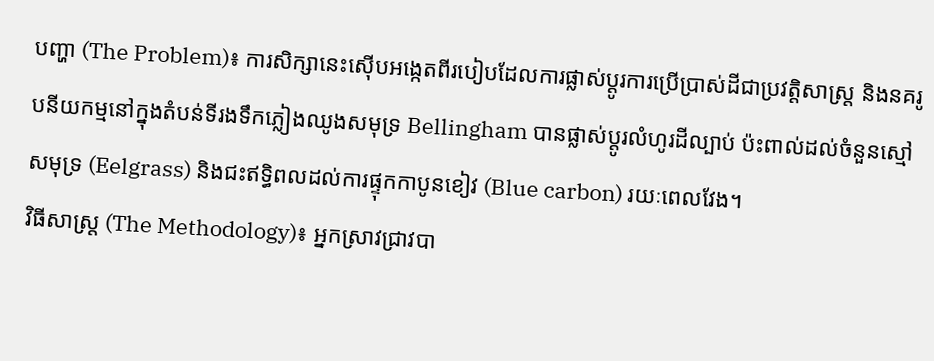បញ្ហា (The Problem)៖ ការសិក្សានេះស៊ើបអង្កេតពីរបៀបដែលការផ្លាស់ប្តូរការប្រើប្រាស់ដីជាប្រវត្តិសាស្ត្រ និងនគរូបនីយកម្មនៅក្នុងតំបន់ទីរងទឹកភ្លៀងឈូងសមុទ្រ Bellingham បានផ្លាស់ប្តូរលំហូរដីល្បាប់ ប៉ះពាល់ដល់ចំនួនស្មៅសមុទ្រ (Eelgrass) និងជះឥទ្ធិពលដល់ការផ្ទុកកាបូនខៀវ (Blue carbon) រយៈពេលវែង។
វិធីសាស្ត្រ (The Methodology)៖ អ្នកស្រាវជ្រាវបា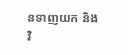នទាញយក និងវិ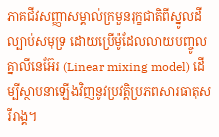ភាគជីវសញ្ញាសម្គាល់ក្រមួនរុក្ខជាតិពីស្នូលដីល្បាប់សមុទ្រ ដោយប្រើម៉ូដែលលាយបញ្ចូលគ្នាលីនេអ៊ែរ (Linear mixing model) ដើម្បីស្ថាបនាឡើងវិញនូវប្រវត្តិប្រភពសារធាតុសរីរាង្គ។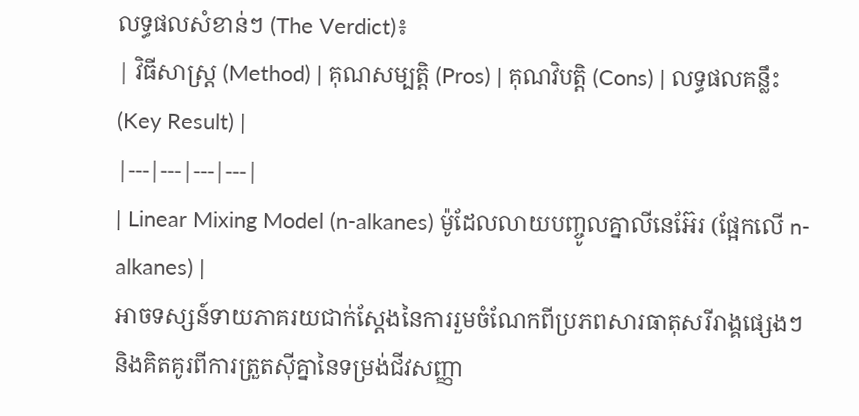លទ្ធផលសំខាន់ៗ (The Verdict)៖
| វិធីសាស្ត្រ (Method) | គុណសម្បត្តិ (Pros) | គុណវិបត្តិ (Cons) | លទ្ធផលគន្លឹះ (Key Result) |
|---|---|---|---|
| Linear Mixing Model (n-alkanes) ម៉ូដែលលាយបញ្ចូលគ្នាលីនេអ៊ែរ (ផ្អែកលើ n-alkanes) |
អាចទស្សន៍ទាយភាគរយជាក់ស្តែងនៃការរួមចំណែកពីប្រភពសារធាតុសរីរាង្គផ្សេងៗ និងគិតគូរពីការត្រួតស៊ីគ្នានៃទម្រង់ជីវសញ្ញា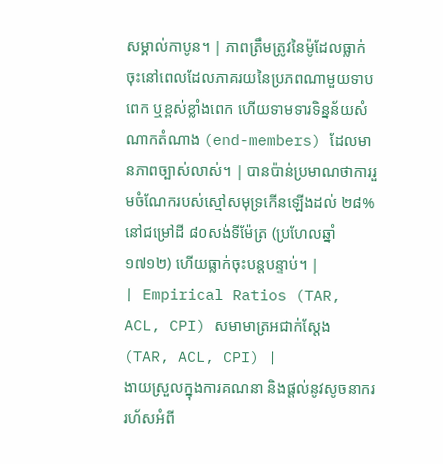សម្គាល់កាបូន។ | ភាពត្រឹមត្រូវនៃម៉ូដែលធ្លាក់ចុះនៅពេលដែលភាគរយនៃប្រភពណាមួយទាបពេក ឬខ្ពស់ខ្លាំងពេក ហើយទាមទារទិន្នន័យសំណាកតំណាង (end-members) ដែលមានភាពច្បាស់លាស់។ | បានប៉ាន់ប្រមាណថាការរួមចំណែករបស់ស្មៅសមុទ្រកើនឡើងដល់ ២៨% នៅជម្រៅដី ៨០សង់ទីម៉ែត្រ (ប្រហែលឆ្នាំ១៧១២) ហើយធ្លាក់ចុះបន្តបន្ទាប់។ |
| Empirical Ratios (TAR, ACL, CPI) សមាមាត្រអជាក់ស្តែង (TAR, ACL, CPI) |
ងាយស្រួលក្នុងការគណនា និងផ្តល់នូវសូចនាកររហ័សអំពី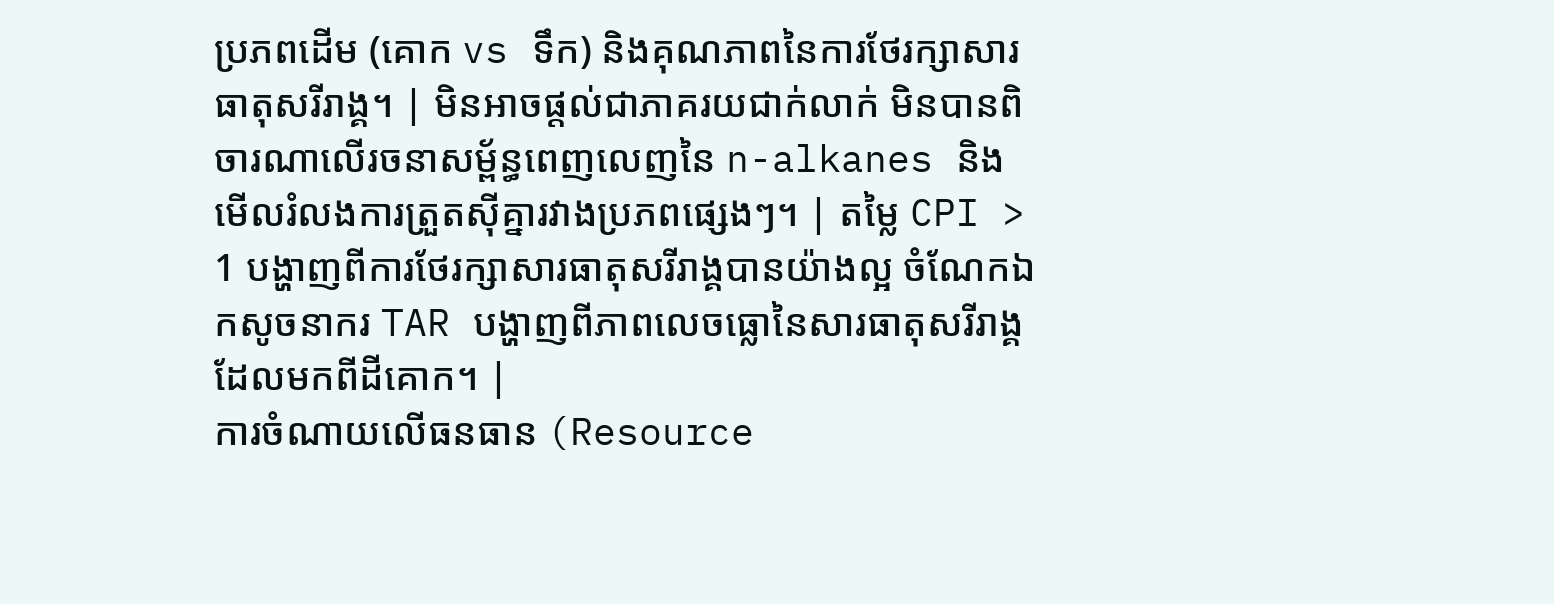ប្រភពដើម (គោក vs ទឹក) និងគុណភាពនៃការថែរក្សាសារធាតុសរីរាង្គ។ | មិនអាចផ្តល់ជាភាគរយជាក់លាក់ មិនបានពិចារណាលើរចនាសម្ព័ន្ធពេញលេញនៃ n-alkanes និងមើលរំលងការត្រួតស៊ីគ្នារវាងប្រភពផ្សេងៗ។ | តម្លៃ CPI > 1 បង្ហាញពីការថែរក្សាសារធាតុសរីរាង្គបានយ៉ាងល្អ ចំណែកឯកសូចនាករ TAR បង្ហាញពីភាពលេចធ្លោនៃសារធាតុសរីរាង្គដែលមកពីដីគោក។ |
ការចំណាយលើធនធាន (Resource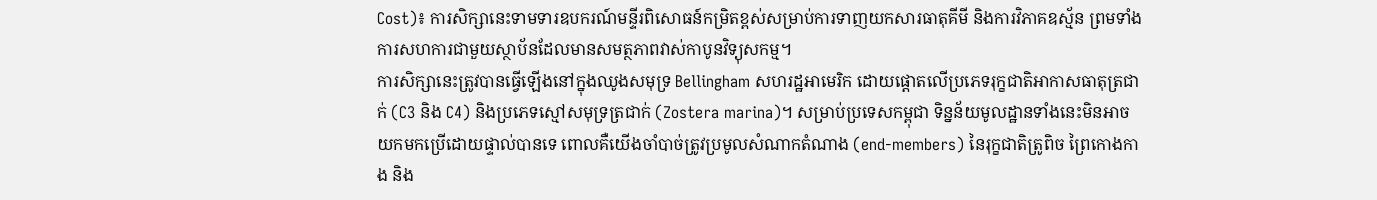Cost)៖ ការសិក្សានេះទាមទារឧបករណ៍មន្ទីរពិសោធន៍កម្រិតខ្ពស់សម្រាប់ការទាញយកសារធាតុគីមី និងការវិភាគឧស្ម័ន ព្រមទាំងការសហការជាមួយស្ថាប័នដែលមានសមត្ថភាពវាស់កាបូនវិទ្យុសកម្ម។
ការសិក្សានេះត្រូវបានធ្វើឡើងនៅក្នុងឈូងសមុទ្រ Bellingham សហរដ្ឋអាមេរិក ដោយផ្តោតលើប្រភេទរុក្ខជាតិអាកាសធាតុត្រជាក់ (C3 និង C4) និងប្រភេទស្មៅសមុទ្រត្រជាក់ (Zostera marina)។ សម្រាប់ប្រទេសកម្ពុជា ទិន្នន័យមូលដ្ឋានទាំងនេះមិនអាចយកមកប្រើដោយផ្ទាល់បានទេ ពោលគឺយើងចាំបាច់ត្រូវប្រមូលសំណាកតំណាង (end-members) នៃរុក្ខជាតិត្រូពិច ព្រៃកោងកាង និង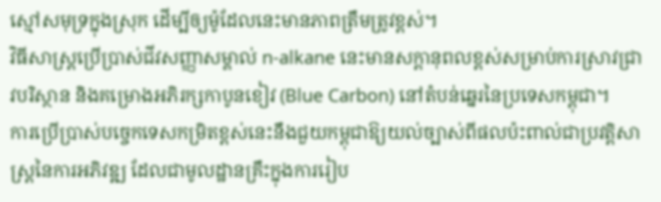ស្មៅសមុទ្រក្នុងស្រុក ដើម្បីឲ្យម៉ូដែលនេះមានភាពត្រឹមត្រូវខ្ពស់។
វិធីសាស្ត្រប្រើប្រាស់ជីវសញ្ញាសម្គាល់ n-alkane នេះមានសក្តានុពលខ្ពស់សម្រាប់ការស្រាវជ្រាវបរិស្ថាន និងគម្រោងអភិរក្សកាបូនខៀវ (Blue Carbon) នៅតំបន់ឆ្នេរនៃប្រទេសកម្ពុជា។
ការប្រើប្រាស់បច្ចេកទេសកម្រិតខ្ពស់នេះនឹងជួយកម្ពុជាឱ្យយល់ច្បាស់ពីផលប៉ះពាល់ជាប្រវត្តិសាស្ត្រនៃការអភិវឌ្ឍ ដែលជាមូលដ្ឋានគ្រឹះក្នុងការរៀប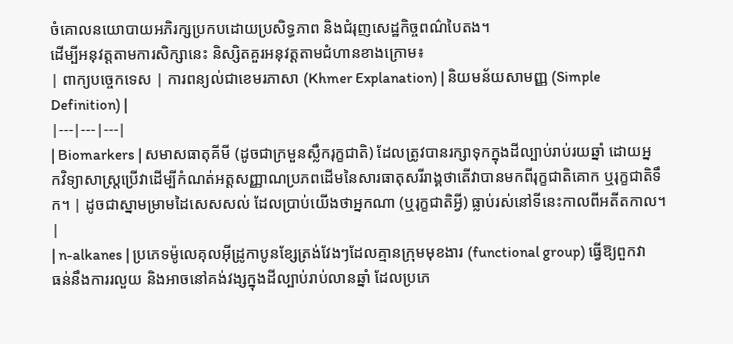ចំគោលនយោបាយអភិរក្សប្រកបដោយប្រសិទ្ធភាព និងជំរុញសេដ្ឋកិច្ចពណ៌បៃតង។
ដើម្បីអនុវត្តតាមការសិក្សានេះ និស្សិតគួរអនុវត្តតាមជំហានខាងក្រោម៖
| ពាក្យបច្ចេកទេស | ការពន្យល់ជាខេមរភាសា (Khmer Explanation) | និយមន័យសាមញ្ញ (Simple Definition) |
|---|---|---|
| Biomarkers | សមាសធាតុគីមី (ដូចជាក្រមួនស្លឹករុក្ខជាតិ) ដែលត្រូវបានរក្សាទុកក្នុងដីល្បាប់រាប់រយឆ្នាំ ដោយអ្នកវិទ្យាសាស្ត្រប្រើវាដើម្បីកំណត់អត្តសញ្ញាណប្រភពដើមនៃសារធាតុសរីរាង្គថាតើវាបានមកពីរុក្ខជាតិគោក ឬរុក្ខជាតិទឹក។ | ដូចជាស្នាមម្រាមដៃសេសសល់ ដែលប្រាប់យើងថាអ្នកណា (ឬរុក្ខជាតិអ្វី) ធ្លាប់រស់នៅទីនេះកាលពីអតីតកាល។ |
| n-alkanes | ប្រភេទម៉ូលេគុលអ៊ីដ្រូកាបូនខ្សែត្រង់វែងៗដែលគ្មានក្រុមមុខងារ (functional group) ធ្វើឱ្យពួកវាធន់នឹងការរលួយ និងអាចនៅគង់វង្សក្នុងដីល្បាប់រាប់លានឆ្នាំ ដែលប្រភេ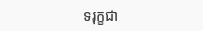ទរុក្ខជា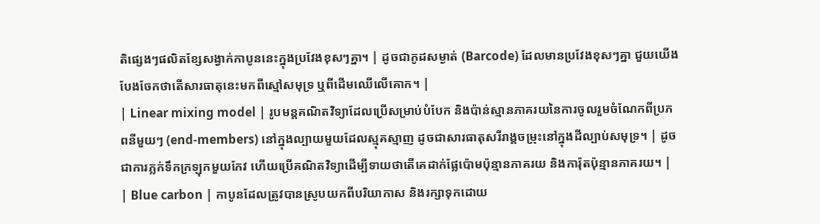តិផ្សេងៗផលិតខ្សែសង្វាក់កាបូននេះក្នុងប្រវែងខុសៗគ្នា។ | ដូចជាកូដសម្ងាត់ (Barcode) ដែលមានប្រវែងខុសៗគ្នា ជួយយើងបែងចែកថាតើសារធាតុនេះមកពីស្មៅសមុទ្រ ឬពីដើមឈើលើគោក។ |
| Linear mixing model | រូបមន្តគណិតវិទ្យាដែលប្រើសម្រាប់បំបែក និងប៉ាន់ស្មានភាគរយនៃការចូលរួមចំណែកពីប្រភពនីមួយៗ (end-members) នៅក្នុងល្បាយមួយដែលស្មុគស្មាញ ដូចជាសារធាតុសរីរាង្គចម្រុះនៅក្នុងដីល្បាប់សមុទ្រ។ | ដូចជាការភ្លក់ទឹកក្រឡុកមួយកែវ ហើយប្រើគណិតវិទ្យាដើម្បីទាយថាតើគេដាក់ផ្លែប៉ោមប៉ុន្មានភាគរយ និងការ៉ុតប៉ុន្មានភាគរយ។ |
| Blue carbon | កាបូនដែលត្រូវបានស្រូបយកពីបរិយាកាស និងរក្សាទុកដោយ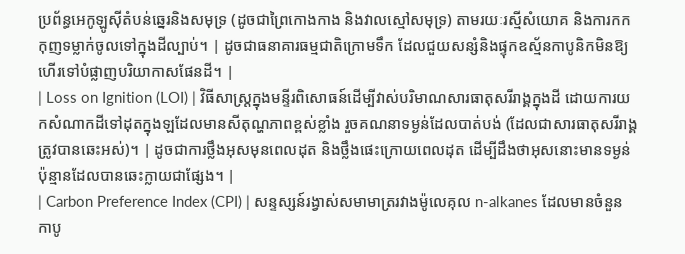ប្រព័ន្ធអេកូឡូស៊ីតំបន់ឆ្នេរនិងសមុទ្រ (ដូចជាព្រៃកោងកាង និងវាលស្មៅសមុទ្រ) តាមរយៈរស្មីសំយោគ និងការកកកុញទម្លាក់ចូលទៅក្នុងដីល្បាប់។ | ដូចជាធនាគារធម្មជាតិក្រោមទឹក ដែលជួយសន្សំនិងផ្ទុកឧស្ម័នកាបូនិកមិនឱ្យហើរទៅបំផ្លាញបរិយាកាសផែនដី។ |
| Loss on Ignition (LOI) | វិធីសាស្ត្រក្នុងមន្ទីរពិសោធន៍ដើម្បីវាស់បរិមាណសារធាតុសរីរាង្គក្នុងដី ដោយការយកសំណាកដីទៅដុតក្នុងឡដែលមានសីតុណ្ហភាពខ្ពស់ខ្លាំង រួចគណនាទម្ងន់ដែលបាត់បង់ (ដែលជាសារធាតុសរីរាង្គត្រូវបានឆេះអស់)។ | ដូចជាការថ្លឹងអុសមុនពេលដុត និងថ្លឹងផេះក្រោយពេលដុត ដើម្បីដឹងថាអុសនោះមានទម្ងន់ប៉ុន្មានដែលបានឆេះក្លាយជាផ្សែង។ |
| Carbon Preference Index (CPI) | សន្ទស្សន៍រង្វាស់សមាមាត្ររវាងម៉ូលេគុល n-alkanes ដែលមានចំនួនកាបូ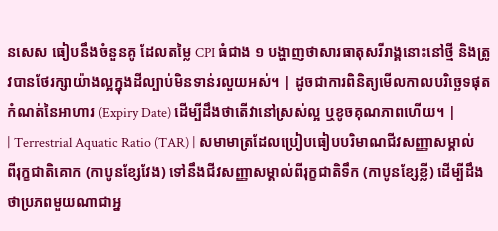នសេស ធៀបនឹងចំនួនគូ ដែលតម្លៃ CPI ធំជាង ១ បង្ហាញថាសារធាតុសរីរាង្គនោះនៅថ្មី និងត្រូវបានថែរក្សាយ៉ាងល្អក្នុងដីល្បាប់មិនទាន់រលួយអស់។ | ដូចជាការពិនិត្យមើលកាលបរិច្ឆេទផុតកំណត់នៃអាហារ (Expiry Date) ដើម្បីដឹងថាតើវានៅស្រស់ល្អ ឬខូចគុណភាពហើយ។ |
| Terrestrial Aquatic Ratio (TAR) | សមាមាត្រដែលប្រៀបធៀបបរិមាណជីវសញ្ញាសម្គាល់ពីរុក្ខជាតិគោក (កាបូនខ្សែវែង) ទៅនឹងជីវសញ្ញាសម្គាល់ពីរុក្ខជាតិទឹក (កាបូនខ្សែខ្លី) ដើម្បីដឹងថាប្រភពមួយណាជាអ្ន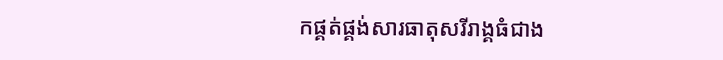កផ្គត់ផ្គង់សារធាតុសរីរាង្គធំជាង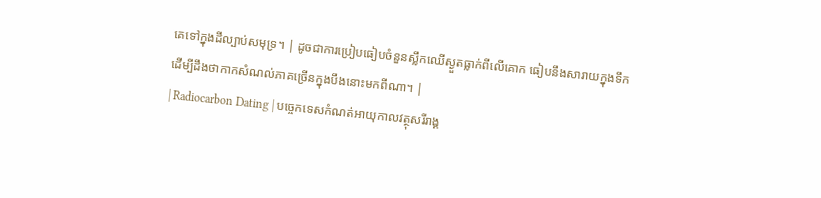គេទៅក្នុងដីល្បាប់សមុទ្រ។ | ដូចជាការប្រៀបធៀបចំនួនស្លឹកឈើស្ងួតធ្លាក់ពីលើគោក ធៀបនឹងសារាយក្នុងទឹក ដើម្បីដឹងថាកាកសំណល់ភាគច្រើនក្នុងបឹងនោះមកពីណា។ |
| Radiocarbon Dating | បច្ចេកទេសកំណត់អាយុកាលវត្ថុសរីរាង្គ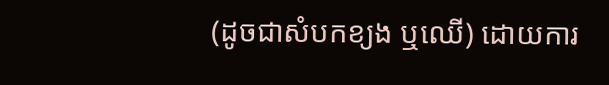(ដូចជាសំបកខ្យង ឬឈើ) ដោយការ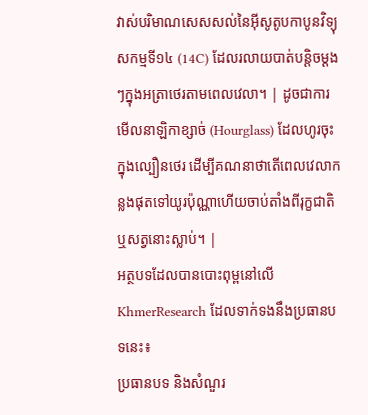វាស់បរិមាណសេសសល់នៃអ៊ីសូតូបកាបូនវិទ្យុសកម្មទី១៤ (14C) ដែលរលាយបាត់បន្តិចម្តងៗក្នុងអត្រាថេរតាមពេលវេលា។ | ដូចជាការមើលនាឡិកាខ្សាច់ (Hourglass) ដែលហូរចុះក្នុងល្បឿនថេរ ដើម្បីគណនាថាតើពេលវេលាកន្លងផុតទៅយូរប៉ុណ្ណាហើយចាប់តាំងពីរុក្ខជាតិឬសត្វនោះស្លាប់។ |
អត្ថបទដែលបានបោះពុម្ពនៅលើ KhmerResearch ដែលទាក់ទងនឹងប្រធានបទនេះ៖
ប្រធានបទ និងសំណួរ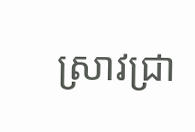ស្រាវជ្រា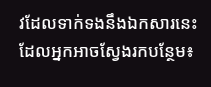វដែលទាក់ទងនឹងឯកសារនេះ ដែលអ្នកអាចស្វែងរកបន្ថែម៖